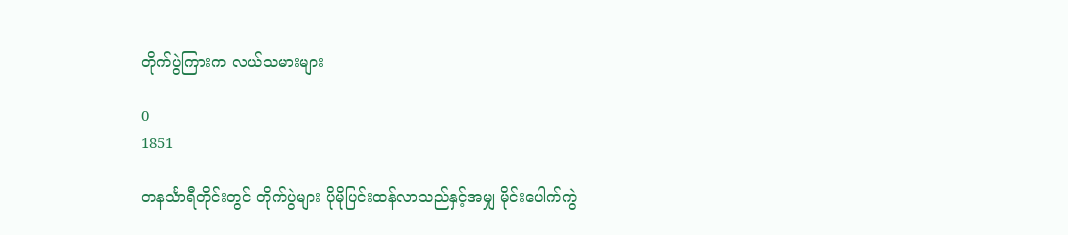တိုက်ပွဲကြားက လယ်သမားများ

0
1851

တနင်္သာရီတိုင်းတွင် တိုက်ပွဲများ ပိုမိုပြင်းထန်လာသည်နှင့်အမျှ မိုင်းပေါက်ကွဲ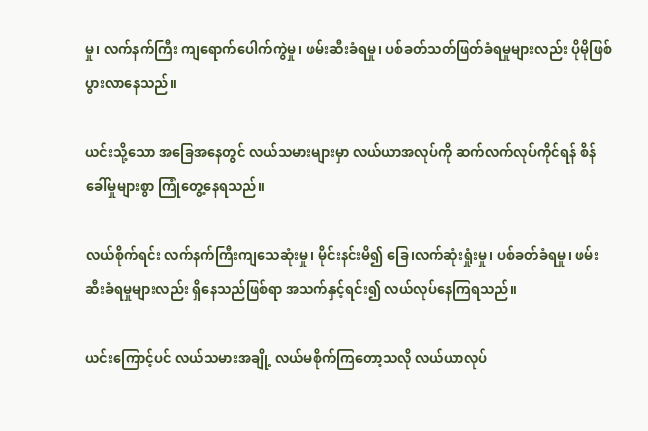မှု၊ လက်နက်ကြီး ကျရောက်ပေါက်ကွဲမှု၊ ဖမ်းဆီးခံရမှု၊ ပစ်ခတ်သတ်ဖြတ်ခံရမှုများလည်း ပိုမိုဖြစ်ပွားလာနေသည်။

ယင်းသို့သော အခြေအနေတွင် လယ်သမားများမှာ လယ်ယာအလုပ်ကို ဆက်လက်လုပ်ကိုင်ရန် စိန်ခေါ်မှုများစွာ ကြုံတွေ့နေရသည်။

လယ်စိုက်ရင်း လက်နက်ကြီးကျသေဆုံးမှု၊ မိုင်းနင်းမိ၍ ခြေ၊လက်ဆုံးရှုံးမှု၊ ပစ်ခတ်ခံရမှု၊ ဖမ်းဆီးခံရမှုများလည်း ရှိနေသည်ဖြစ်ရာ အသက်နှင့်ရင်း၍ လယ်လုပ်နေကြရသည်။

ယင်းကြောင့်ပင် လယ်သမားအချို့ လယ်မစိုက်ကြတော့သလို လယ်ယာလုပ်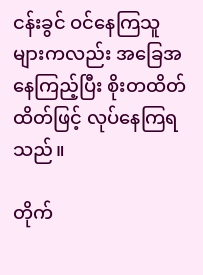ငန်းခွင် ဝင်နေကြသူများကလည်း အခြေအနေကြည့်ပြီး စိုးတထိတ်ထိတ်ဖြင့် လုပ်နေကြရသည်။

တိုက်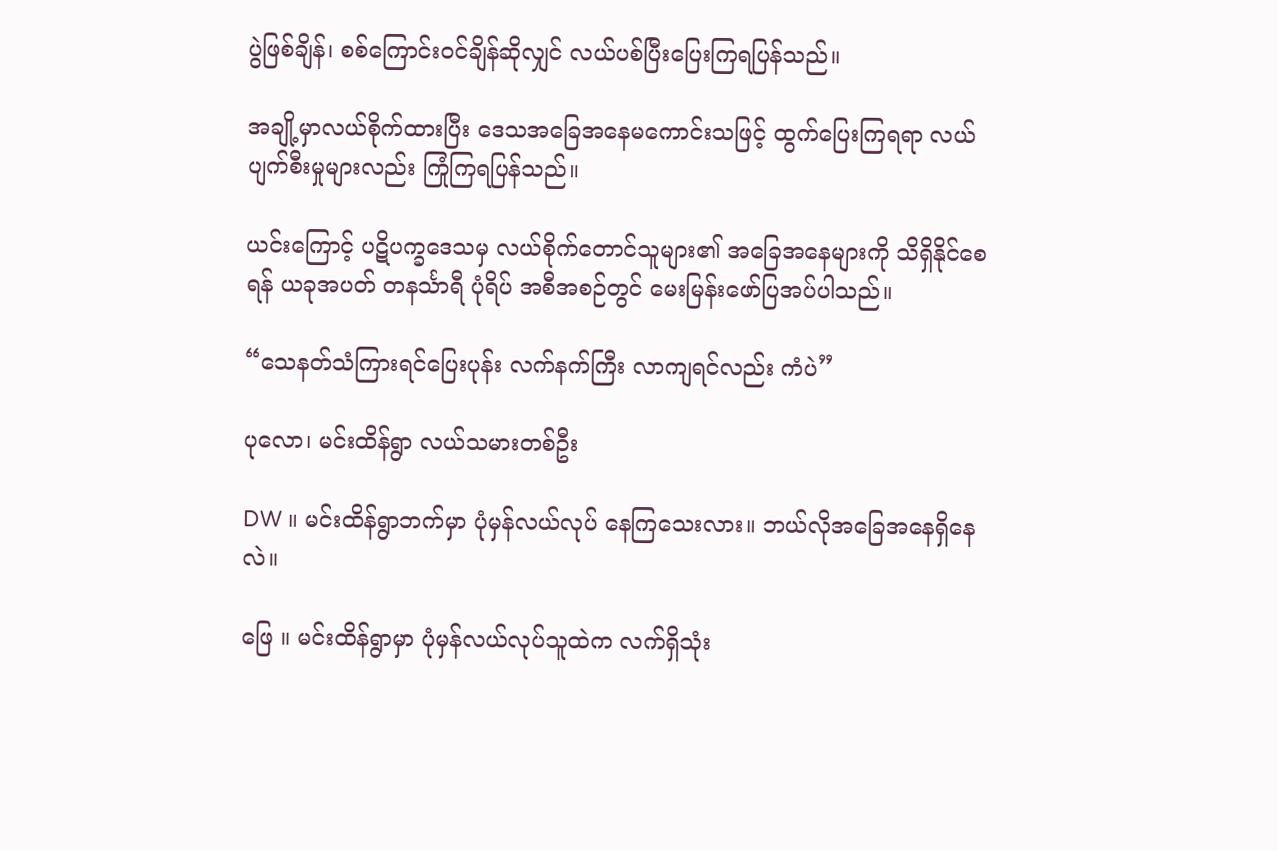ပွဲဖြစ်ချိန်၊ စစ်ကြောင်းဝင်ချိန်ဆိုလျှင် လယ်ပစ်ပြီးပြေးကြရပြန်သည်။

အချို့မှာလယ်စိုက်ထားပြီး ဒေသအခြေအနေမကောင်းသဖြင့် ထွက်ပြေးကြရရာ လယ်ပျက်စီးမှုများလည်း ကြုံကြရပြန်သည်။

ယင်းကြောင့် ပဋိပက္ခဒေသမှ လယ်စိုက်တောင်သူများ၏ အခြေအနေများကို သိရှိနိုင်စေရန် ယခုအပတ် တနင်္သာရီ ပုံရိပ် အစီအစဉ်တွင် မေးမြန်းဖော်ပြအပ်ပါသည်။

“သေနတ်သံကြားရင်ပြေးပုန်း လက်နက်ကြီး လာကျရင်လည်း ကံပဲ”

ပုလော၊ မင်းထိန်ရွာ လယ်သမားတစ်ဦး

DW ။ မင်းထိန်ရွာဘက်မှာ ပုံမှန်လယ်လုပ် နေကြသေးလား။ ဘယ်လိုအခြေအနေရှိနေလဲ။

ဖြေ ။ မင်းထိန်ရွာမှာ ပုံမှန်လယ်လုပ်သူထဲက လက်ရှိသုံး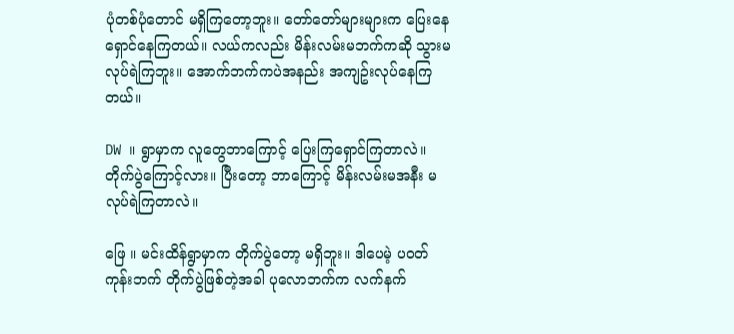ပုံတစ်ပုံတောင် မရှိကြတော့ဘူး။ တော်တော်များများက ပြေးနေရှောင်နေကြတယ်။ လယ်ကလည်း မိန်းလမ်းမဘက်ကဆို သွားမလုပ်ရဲကြဘူး။ အောက်ဘက်ကပဲအနည်း အကျဥ်းလုပ်နေကြတယ်။

DW ။ ရွာမှာက လူတွေဘာကြောင့် ပြေးကြရှောင်ကြတာလဲ။ တိုက်ပွဲကြောင့်လား။ ပြီးတော့ ဘာကြောင့် မိန်းလမ်းမအနီး မလုပ်ရဲကြတာလဲ။

ဖြေ ။ မင်းထိန်ရွာမှာက တိုက်ပွဲတော့ မရှိဘူး။ ဒါပေမဲ့ ပဝတ်ကုန်းဘက် တိုက်ပွဲဖြစ်တဲ့အခါ ပုလောဘက်က လက်နက်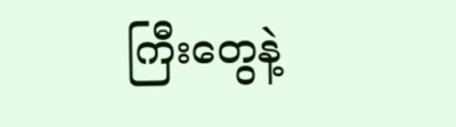ကြီးတွေနဲ့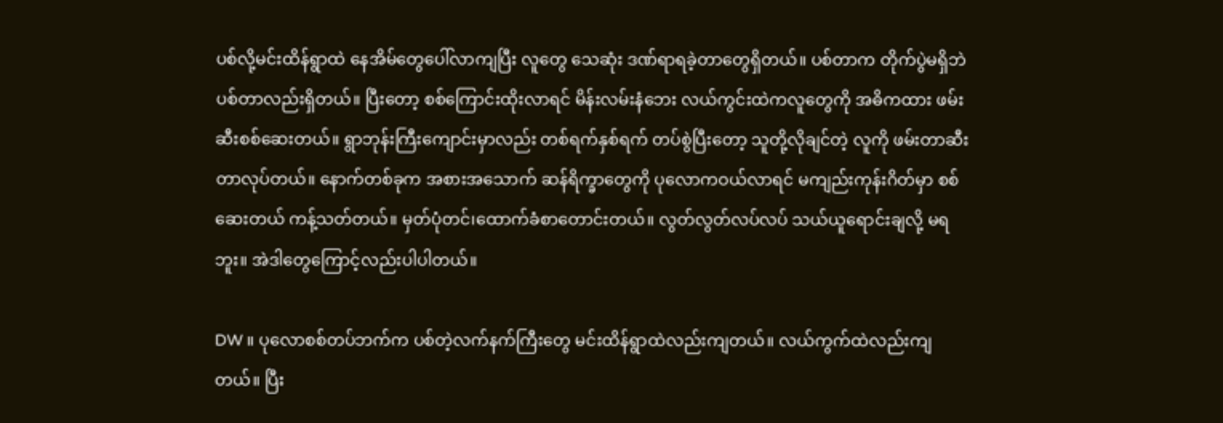ပစ်လို့မင်းထိန်ရွာထဲ နေအိမ်တွေပေါ်လာကျပြီး လူတွေ သေဆုံး ဒဏ်ရာရခဲ့တာတွေရှိတယ်။ ပစ်တာက တိုက်ပွဲမရှိဘဲပစ်တာလည်းရှိတယ်။ ပြီးတော့ စစ်ကြောင်းထိုးလာရင် မိန်းလမ်းနံဘေး လယ်ကွင်းထဲကလူတွေကို အဓိကထား ဖမ်းဆီးစစ်ဆေးတယ်။ ရွာဘုန်းကြီးကျောင်းမှာလည်း တစ်ရက်နှစ်ရက် တပ်စွဲပြီးတော့ သူတို့လိုချင်တဲ့ လူကို ဖမ်းတာဆီးတာလုပ်တယ်။ နောက်တစ်ခုက အစားအသောက် ဆန်ရိက္ခာတွေကို ပုလောကဝယ်လာရင် မကျည်းကုန်းဂိတ်မှာ စစ်ဆေးတယ် ကန့်သတ်တယ်။ မှတ်ပုံတင်၊ထောက်ခံစာတောင်းတယ်။ လွတ်လွတ်လပ်လပ် သယ်ယူရောင်းချလို့ မရဘူး။ အဲဒါတွေကြောင့်လည်းပါပါတယ်။

DW ။ ပုလောစစ်တပ်ဘက်က ပစ်တဲ့လက်နက်ကြီးတွေ မင်းထိန်ရွာထဲလည်းကျတယ်။ လယ်ကွက်ထဲလည်းကျတယ်။ ပြီး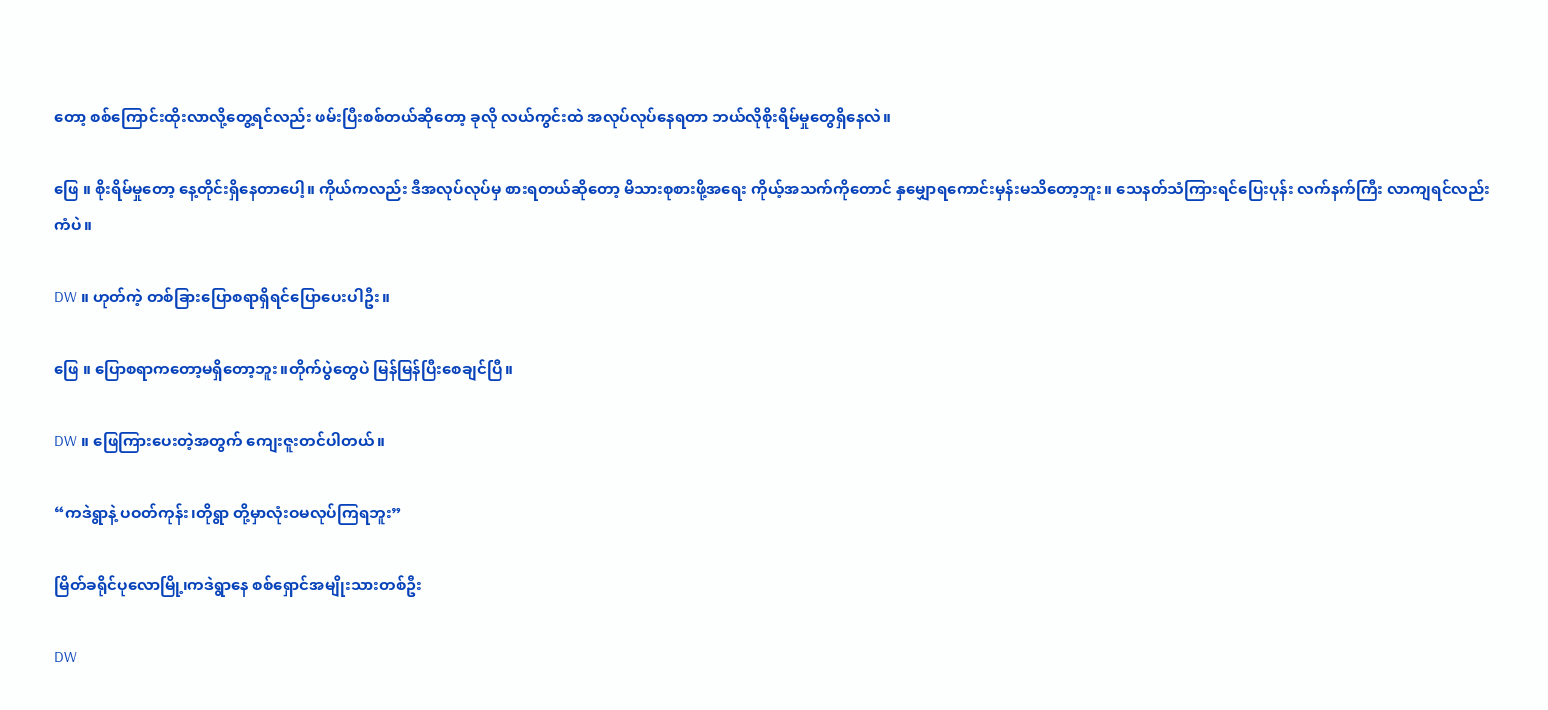တော့ စစ်ကြောင်းထိုးလာလို့တွေ့ရင်လည်း ဖမ်းပြီးစစ်တယ်ဆိုတော့ ခုလို လယ်ကွင်းထဲ အလုပ်လုပ်နေရတာ ဘယ်လိုစိုးရိမ်မှုတွေရှိနေလဲ။

ဖြေ ။ စိုးရိမ်မှုတော့ နေ့တိုင်းရှိနေတာပေါ့။ ကိုယ်ကလည်း ဒီအလုပ်လုပ်မှ စားရတယ်ဆိုတော့ မိသားစုစားဖို့အရေး ကိုယ့်အသက်ကိုတောင် နှမျှောရကောင်းမှန်းမသိတော့ဘူး။ သေနတ်သံကြားရင်ပြေးပုန်း လက်နက်ကြီး လာကျရင်လည်း ကံပဲ။

DW ။ ဟုတ်ကဲ့ တစ်ခြားပြောစရာရှိရင်ပြောပေးပါဦး။

ဖြေ ။ ပြောစရာကတော့မရှိတော့ဘူး။တိုက်ပွဲတွေပဲ မြန်မြန်ပြီးစေချင်ပြီ။

DW ။ ဖြေကြားပေးတဲ့အတွက် ကျေးဇူးတင်ပါတယ်။

“ကဒဲရွာနဲ့ ပဝတ်ကုန်း၊တိုရွာ တို့မှာလုံးဝမလုပ်ကြရဘူး”

မြိတ်ခရိုင်ပုလောမြို့၊ကဒဲရွာနေ စစ်ရှောင်အမျိုးသားတစ်ဦး

DW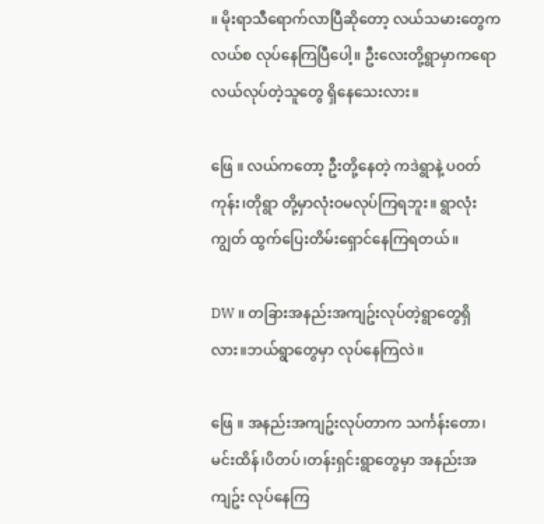။ မိုးရာသီရောက်လာပြီဆိုတော့ လယ်သမားတွေက လယ်စ လုပ်နေကြပြီပေါ့။ ဦးလေးတို့ရွာမှာကရော လယ်လုပ်တဲ့သူတွေ ရှိနေသေးလား။

ဖြေ ။ လယ်ကတော့ ဦးတို့နေတဲ့ ကဒဲရွာနဲ့ ပဝတ်ကုန်း၊တိုရွာ တို့မှာလုံးဝမလုပ်ကြရဘူး။ ရွာလုံးကျွတ် ထွက်ပြေးတိမ်းရှောင်နေကြရတယ်။

DW ။ တခြားအနည်းအကျဥ်းလုပ်တဲ့ရွာတွေရှိလား။ဘယ်ရွာတွေမှာ လုပ်နေကြလဲ။

ဖြေ ။ အနည်းအကျဥ်းလုပ်တာက သင်္ကန်းတော၊ မင်းထိန်၊ပိတပ်၊တန်းရှင်းရွာတွေမှာ အနည်းအကျဥ်း လုပ်နေကြ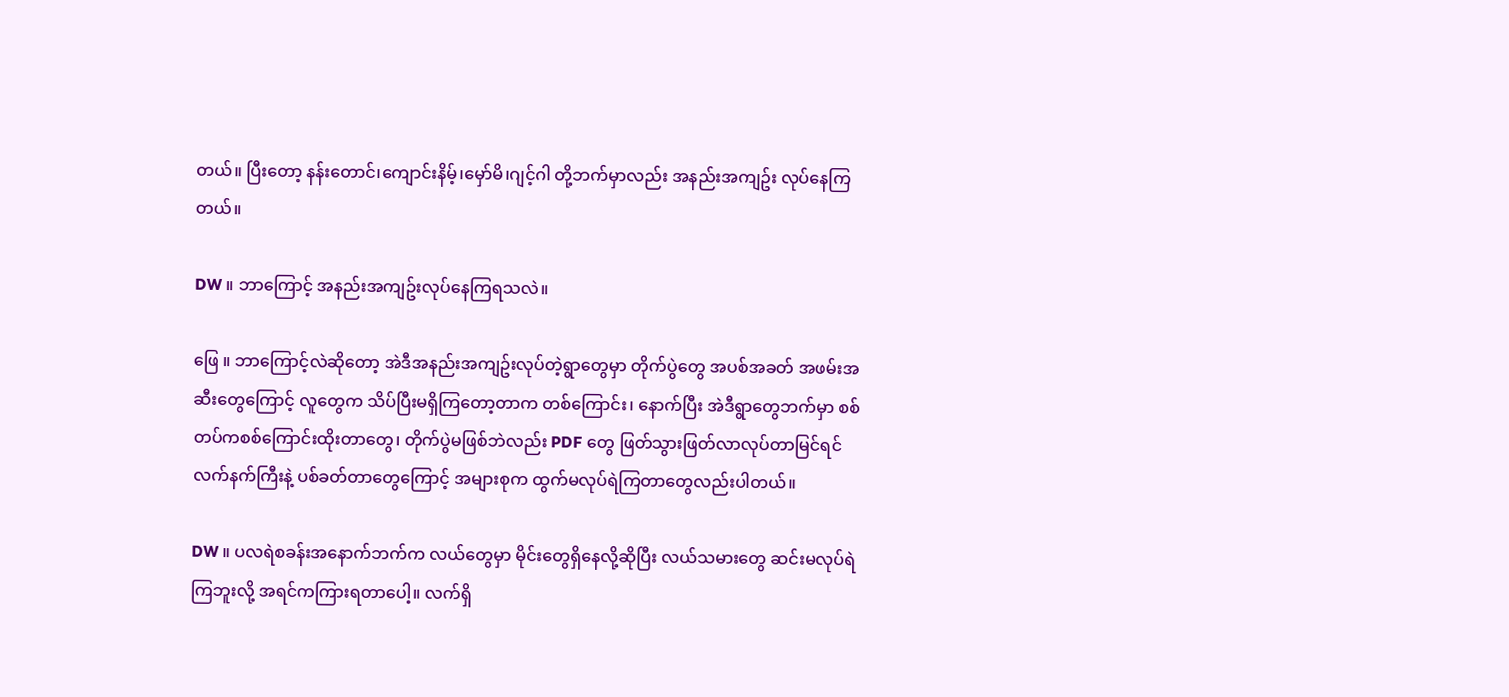တယ်။ ပြီးတော့ နန်းတောင်၊ကျောင်းနိမ့်၊မှော်မိ၊ဂျင့်ဂါ တို့ဘက်မှာလည်း အနည်းအကျဥ်း လုပ်နေကြတယ်။

DW ။ ဘာကြောင့် အနည်းအကျဥ်းလုပ်နေကြရသလဲ။

ဖြေ ။ ဘာကြောင့်လဲဆိုတော့ အဲဒီအနည်းအကျဥ်းလုပ်တဲ့ရွာတွေမှာ တိုက်ပွဲတွေ အပစ်အခတ် အဖမ်းအဆီးတွေကြောင့် လူတွေက သိပ်ပြီးမရှိကြတော့တာက တစ်ကြောင်း၊ နောက်ပြီး အဲဒီရွာတွေဘက်မှာ စစ်တပ်ကစစ်ကြောင်းထိုးတာတွေ၊ တိုက်ပွဲမဖြစ်ဘဲလည်း PDF တွေ ဖြတ်သွားဖြတ်လာလုပ်တာမြင်ရင် လက်နက်ကြီးနဲ့ ပစ်ခတ်တာတွေကြောင့် အများစုက ထွက်မလုပ်ရဲကြတာတွေလည်းပါတယ်။

DW ။ ပလရဲစခန်းအနောက်ဘက်က လယ်တွေမှာ မိုင်းတွေရှိနေလို့ဆိုပြီး လယ်သမားတွေ ဆင်းမလုပ်ရဲကြဘူးလို့ အရင်ကကြားရတာပေါ့။ လက်ရှိ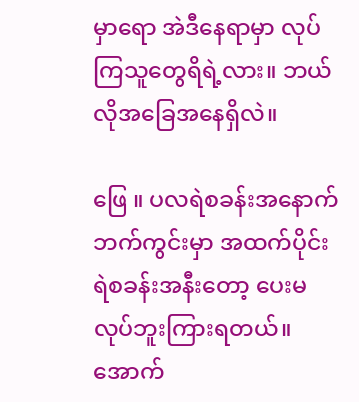မှာရော အဲဒီနေရာမှာ လုပ်ကြသူတွေရိရဲ့လား။ ဘယ်လိုအခြေအနေရှိလဲ။

ဖြေ ။ ပလရဲစခန်းအနောက်ဘက်ကွင်းမှာ အထက်ပိုင်း ရဲစခန်းအနီးတော့ ပေးမလုပ်ဘူးကြားရတယ်။ အောက်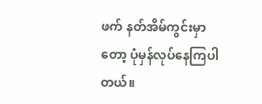ဖက် နတ်အိမ်ကွင်းမှာတော့ ပုံမှန်လုပ်နေကြပါတယ်။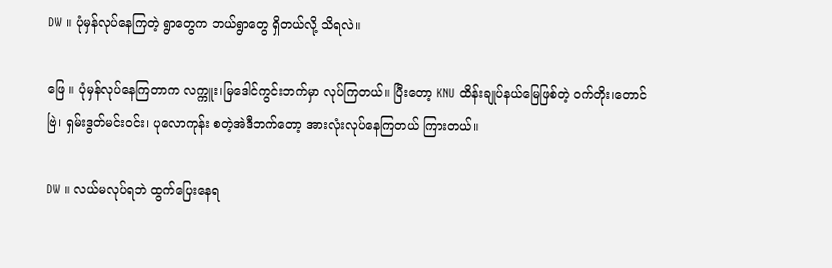DW ။ ပုံမှန်လုပ်နေကြတဲ့ ရွာတွေက ဘယ်ရွာတွေ ရှိတယ်လို့ သိရလဲ။

ဖြေ ။ ပုံမှန်လုပ်နေကြတာက လက္ကူး၊မြဒေါင်ကွင်းဘက်မှာ လုပ်ကြတယ်။ ပြီးတော့ KNU ထိန်းချုပ်နယ်မြေဖြစ်တဲ့ ဝက်တိုး၊တောင်ဗြဲ၊ ရှမ်းဒွတ်မင်းဝင်း၊ ပုလောကုန်း စတဲ့အဲဒီဘက်တော့ အားလုံးလုပ်နေကြတယ် ကြားတယ်။

DW ။ လယ်မလုပ်ရဘဲ ထွက်ပြေးနေရ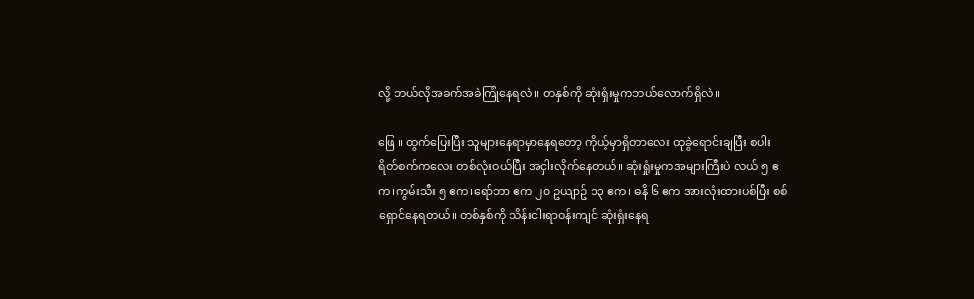လို့ ဘယ်လိုအခက်အခဲကြုံနေရလဲ။ တနှစ်ကို ဆုံးရှံးမှုကဘယ်လောက်ရှိလဲ။

ဖြေ ။ ထွက်ပြေးပြီး သူများနေရာမှာနေရတော့ ကိုယ့်မှာရှိတာလေး ထုခွဲရောင်းချပြီး စပါးရိတ်စက်ကလေး တစ်လုံးဝယ်ပြီး အငှါးလိုက်နေတယ်။ ဆုံးရှုံးမှုကအများကြီးပဲ လယ် ၅ ဧက၊ကွမ်းသီး ၅ ဧက၊ရော်ဘာ ဧက ၂၀ ဥယျာဥ် ၁၃ ဧက၊ ဓနိ ၆ ဧက အားလုံးထားပစ်ပြီး စစ်ရှောင်နေရတယ်။ တစ်နှစ်ကို သိန်းငါးရာဝန်းကျင် ဆုံးရှံးနေရ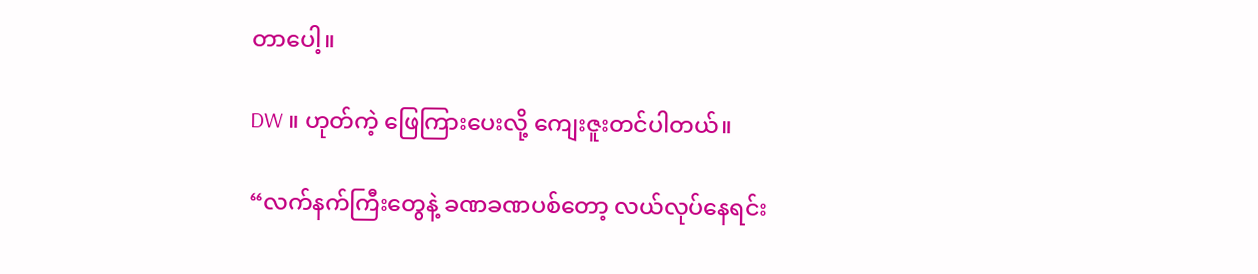တာပေါ့။

DW ။ ဟုတ်ကဲ့ ဖြေကြားပေးလို့ ကျေးဇူးတင်ပါတယ်။

“လက်နက်ကြီးတွေနဲ့ ခဏခဏပစ်တော့ လယ်လုပ်နေရင်း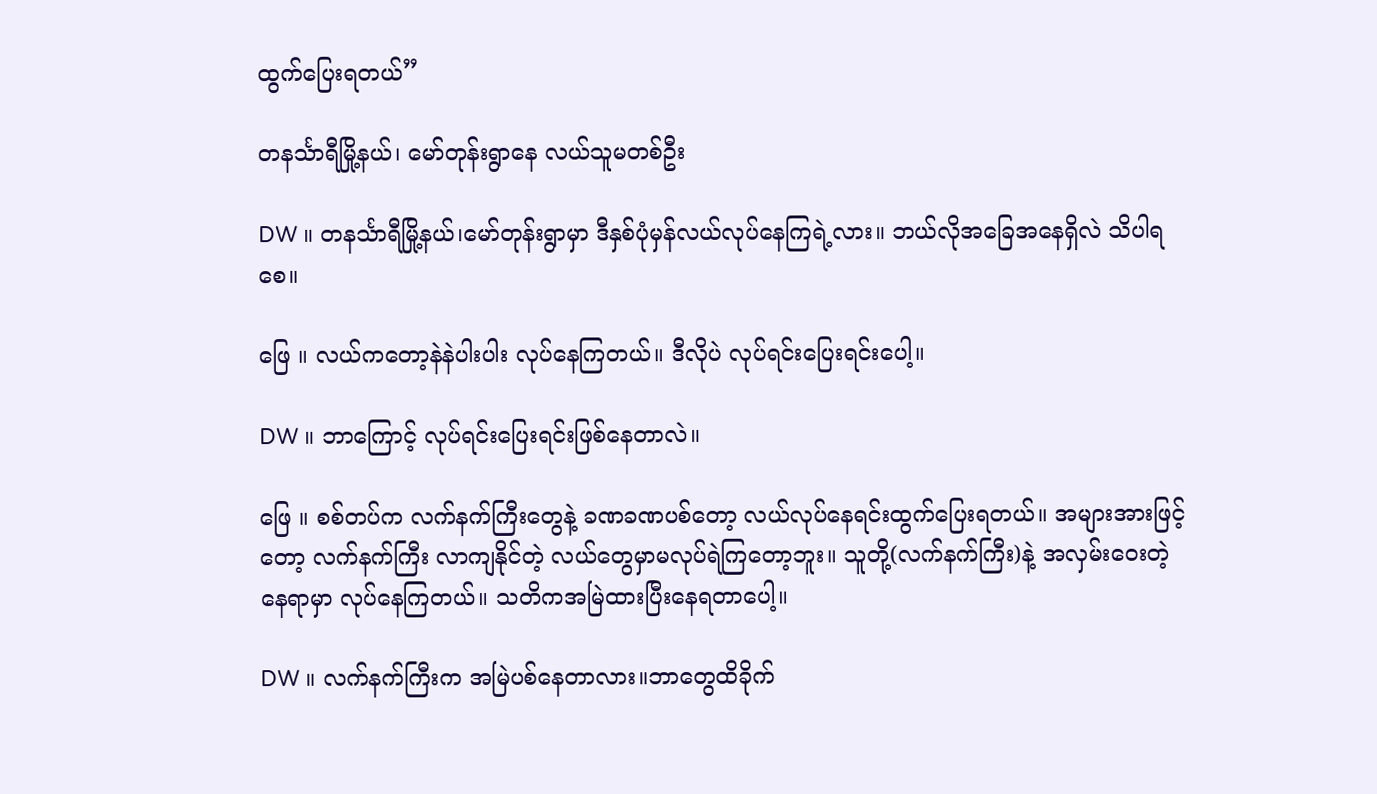ထွက်ပြေးရတယ်”

တနင်္သာရီမြို့နယ်၊ မော်တုန်းရွာနေ လယ်သူမတစ်ဦး

DW ။ တနင်္သာရီမြို့နယ်၊မော်တုန်းရွာမှာ ဒီနှစ်ပုံမှန်လယ်လုပ်နေကြရဲ့လား။ ဘယ်လိုအခြေအနေရှိလဲ သိပါရစေ။

ဖြေ ။ လယ်ကတော့နဲနဲပါးပါး လုပ်နေကြတယ်။ ဒီလိုပဲ လုပ်ရင်းပြေးရင်းပေါ့။

DW ။ ဘာကြောင့် လုပ်ရင်းပြေးရင်းဖြစ်နေတာလဲ။

ဖြေ ။ စစ်တပ်က လက်နက်ကြီးတွေနဲ့ ခဏခဏပစ်တော့ လယ်လုပ်နေရင်းထွက်ပြေးရတယ်။ အများအားဖြင့်တော့ လက်နက်ကြီး လာကျနိုင်တဲ့ လယ်တွေမှာမလုပ်ရဲကြတော့ဘူး။ သူတို့(လက်နက်ကြီး)နဲ့ အလှမ်းဝေးတဲ့နေရာမှာ လုပ်နေကြတယ်။ သတိကအမြဲထားပြီးနေရတာပေါ့။

DW ။ လက်နက်ကြီးက အမြဲပစ်နေတာလား။ဘာတွေထိခိုက်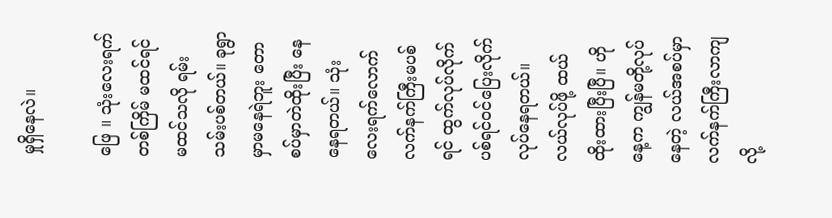မှုရှိနေလဲ။

ဖြေ ။ သုံးလေးရက်တစ်ကြိမ် မထင်ရင်မထင်သလို ရမ်းသမ်းပစ်တယ်။ ခုရွာမှာမနေရဲဘူး တောစပ်မှာတဲထိုးပြီး နေနေရတယ်။ သုံးလေးရက်လောက် လက်နက်ကြီးမပစ်ရင် ထွက်လုပ်လိုက် ပစ်ရင်ဝင်ပြေးလိုက် လုပ်နေရတယ်။ လယ်လုပ်ဖို့ ထယ်ထိုးထားပြီးပြီ။ ဟိုနေ့က ကျွန်မတို့လုပ်နေတဲ့ လယ်အစပ်မှာ လက်နက်ကြီးလာကျလို့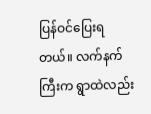ပြန်ဝင်ပြေးရတယ်။ လက်နက်ကြီးက ရွာထဲလည်း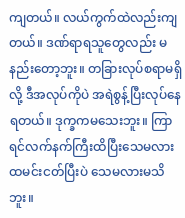ကျတယ်။ လယ်ကွက်ထဲလည်းကျတယ်။ ဒဏ်ရာရသူတွေလည်း မနည်းတော့ဘူး။ တခြားလုပ်စရာမရှိလို့ ဒီအလုပ်ကိုပဲ အရဲစွန့်ပြီးလုပ်နေရတယ်။ ဒုက္ခကမသေးဘူး။ ကြာရင်လက်နက်ကြီးထိပြီးသေမလား ထမင်းငတ်ပြီးပဲ သေမလားမသိဘူး။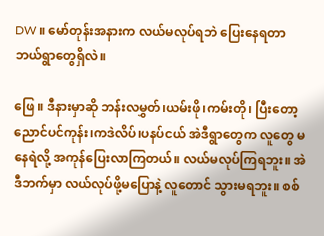DW ။ မော်တုန်းအနားက လယ်မလုပ်ရဘဲ ပြေးနေရတာ ဘယ်ရွာတွေရှိလဲ။

ဖြေ ။ ဒီနားမှာဆို ဘန်းလမွှတ်၊ယမ်းဖို၊ကမ်းတို၊ ပြီးတော့ ညောင်ပင်ကုန်း၊ကဒဲလိပ်၊ပနပ်ငယ် အဲဒီရွာတွေက လူတွေ မနေရဲလို့ အကုန်ပြေးလာကြတယ်။ လယ်မလုပ်ကြရဘူး။ အဲဒီဘက်မှာ လယ်လုပ်ဖို့မပြောနဲ့ လူတောင် သွားမရဘူး။ စစ်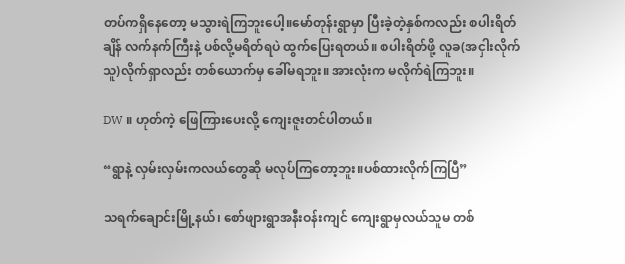တပ်ကရှိနေတော့ မသွားရဲကြဘူးပေါ့။မော်တုန်းရွာမှာ ပြီးခဲ့တဲ့နှစ်ကလည်း စပါးရိတ်ချိန် လက်နက်ကြီးနဲ့ ပစ်လို့မရိတ်ရပဲ ထွက်ပြေးရတယ်။ စပါးရိတ်ဖို့ လူခ(အငှါးလိုက်သူ)လိုက်ရှာလည်း တစ်ယောက်မှ ခေါ်မရဘူး။ အားလုံးက မလိုက်ရဲကြဘူး။

DW ။ ဟုတ်ကဲ့ ဖြေကြားပေးလို့ ကျေးဇူးတင်ပါတယ်။

“ရွာနဲ့ လှမ်းလှမ်းကလယ်တွေဆို မလုပ်ကြတော့ဘူး။ပစ်ထားလိုက်ကြပြီ”

သရက်ချောင်းမြို့နယ်၊ စော်ဖျားရွာအနီးဝန်းကျင် ကျေးရွာမှလယ်သူမ တစ်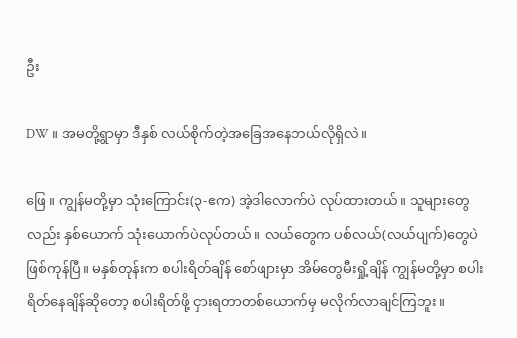ဦး

DW ။ အမတို့ရွာမှာ ဒီနှစ် လယ်စိုက်တဲ့အခြေအနေဘယ်လိုရှိလဲ။

ဖြေ ။ ကျွန်မတို့မှာ သုံးကြောင်း(၃-ဧက) အဲ့ဒါလောက်ပဲ လုပ်ထားတယ်။ သူများတွေလည်း နှစ်ယောက် သုံးယောက်ပဲလုပ်တယ်။ လယ်တွေက ပစ်လယ်(လယ်ပျက်)တွေပဲ ဖြစ်ကုန်ပြီ။ မနှစ်တုန်းက စပါးရိတ်ချိန် စော်ဖျားမှာ အိမ်တွေမီးရှို့ချိန် ကျွန်မတို့မှာ စပါးရိတ်နေချိန်ဆိုတော့ စပါးရိတ်ဖို့ ငှားရတာတစ်ယောက်မှ မလိုက်လာချင်ကြဘူး။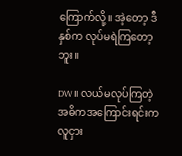ကြောက်လို့။ အဲ့တော့ ဒီနှစ်က လုပ်မရဲကြတော့ဘူး။

DW ။ လယ်မလုပ်ကြတဲ့ အဓိကအကြောင်းရင်းက လူငှား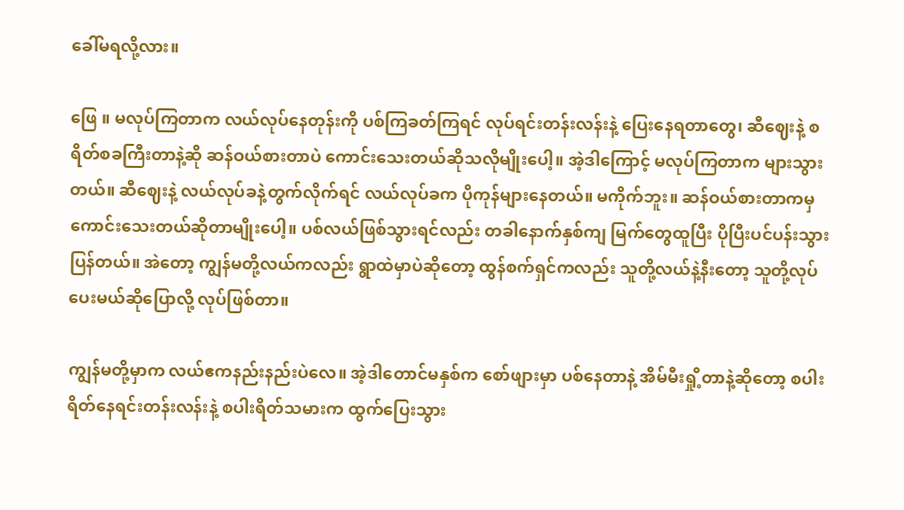ခေါ်မရလို့လား။

ဖြေ ။ မလုပ်ကြတာက လယ်လုပ်နေတုန်းကို ပစ်ကြခတ်ကြရင် လုပ်ရင်းတန်းလန်းနဲ့ ပြေးနေရတာတွေ၊ ဆီဈေးနဲ့ စရိတ်စခကြီးတာနဲ့ဆို ဆန်ဝယ်စားတာပဲ ကောင်းသေးတယ်ဆိုသလိုမျိုးပေါ့။ အဲ့ဒါကြောင့် မလုပ်ကြတာက များသွားတယ်။ ဆီဈေးနဲ့ လယ်လုပ်ခနဲ့တွက်လိုက်ရင် လယ်လုပ်ခက ပိုကုန်များနေတယ်။ မကိုက်ဘူး။ ဆန်ဝယ်စားတာကမှ ကောင်းသေးတယ်ဆိုတာမျိုးပေါ့။ ပစ်လယ်ဖြစ်သွားရင်လည်း တခါနောက်နှစ်ကျ မြက်တွေထူပြီး ပိုပြီးပင်ပန်းသွားပြန်တယ်။ အဲတော့ ကျွန်မတို့လယ်ကလည်း ရွာထဲမှာပဲဆိုတော့ ထွန်စက်ရှင်ကလည်း သူတို့လယ်နဲ့နီးတော့ သူတို့လုပ်ပေးမယ်ဆိုပြောလို့ လုပ်ဖြစ်တာ။

ကျွန်မတို့မှာက လယ်ဧကနည်းနည်းပဲလေ။ အဲ့ဒါတောင်မနှစ်က စော်ဖျားမှာ ပစ်နေတာနဲ့ အိမ်မီးရှို့တာနဲ့ဆိုတော့ စပါးရိတ်နေရင်းတန်းလန်းနဲ့ စပါးရိတ်သမားက ထွက်ပြေးသွား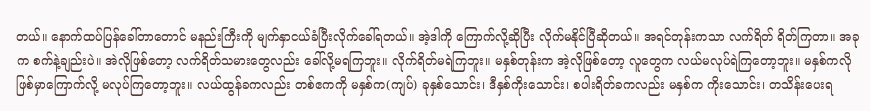တယ်။ နောက်ထပ်ပြန်ခေါ်တာတောင် မနည်းကြီးကို မျက်နှာငယ်ခံပြီး‌လိုက်ခေါ်ရတယ်။ အဲ့ဒါကို ကြောက်လို့ဆိုပြီး လိုက်မနိုင်ပြီဆိုတယ်။ အရင်တုန်းကသာ လက်ရိတ် ရိတ်ကြတာ။ အခုက စက်နဲ့ချည်းပဲ။ အဲလိုဖြစ်တော့ လက်ရိတ်သမားတွေလည်း ခေါ်လို့မရကြဘူး။ လိုက်ရိတ်မရဲကြဘူး။ မနှစ်တုန်းက အဲ့လိုဖြစ်တော့ လူတွေက လယ်မလုပ်ရဲကြတော့ဘူး။ မနှစ်ကလိုဖြစ်မှာကြောက်လို့ မလုပ်ကြတော့ဘူး။ လယ်ထွန်ခကလည်း တစ်ဧကကို မနှစ်က(ကျပ်) ခုနှစ်သောင်း၊ ဒီနှစ်ကိုးသောင်း၊ စပါးရိတ်ခကလည်း မနှစ်က ကိုးသောင်း၊ တသိန်းပေးရ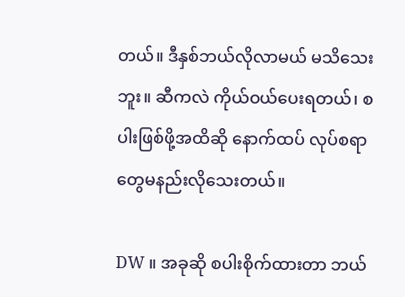တယ်။ ဒီနှစ်ဘယ်လိုလာမယ် မသိသေးဘူး။ ဆီကလဲ ကိုယ်ဝယ်ပေးရတယ်၊ စပါးဖြစ်ဖို့အထိဆို နောက်ထပ် လုပ်စရာတွေမနည်းလိုသေးတယ်။

DW ။ အခုဆို စပါးစိုက်ထားတာ ဘယ်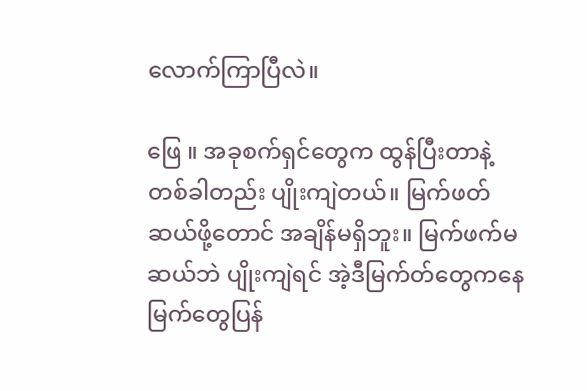လောက်ကြာပြီလဲ။

ဖြေ ။ အခုစက်ရှင်တွေက ထွန်ပြီးတာနဲ့ တစ်ခါတည်း ပျိုးကျဲတယ်။ မြက်ဖတ်ဆယ်ဖို့တောင် အချိန်မရှိဘူး။ မြက်ဖက်မဆယ်ဘဲ ပျိုးကျဲရင် အဲ့ဒီမြက်တ်တွေကနေ မြက်တွေပြန်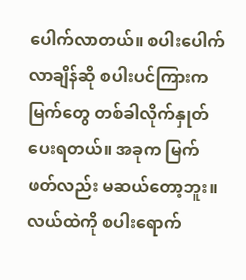ပေါက်လာတယ်။ စပါးပေါက်လာချိန်ဆို စပါးပင်ကြားကမြက်တွေ တစ်ခါလိုက်နှုတ်ပေးရတယ်။ အခုက မြက်ဖတ်လည်း မဆယ်တော့ဘူး။ လယ်ထဲကို စပါးရောက်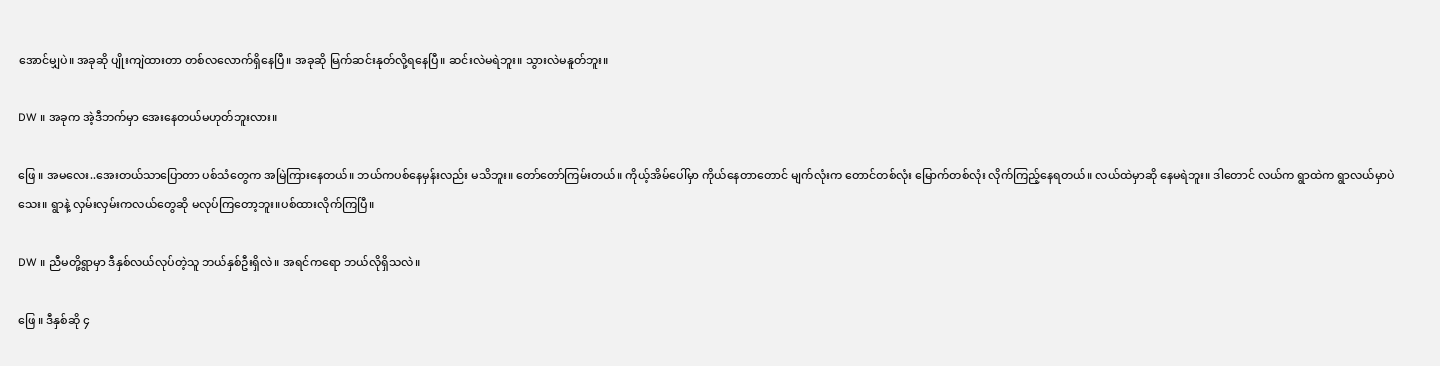အောင်မျှပဲ။ အခုဆို ပျိုးကျဲထားတာ တစ်လလောက်ရှိနေပြီ။ အခုဆို မြက်ဆင်းနုတ်လို့ရနေပြီ။ ဆင်းလဲမရဲဘူး။ သွားလဲမနူတ်ဘူး။

DW ။ အခုက အဲ့ဒီဘက်မှာ အေးနေတယ်မဟုတ်ဘူးလား။

ဖြေ ။ အမလေး..အေးတယ်သာပြောတာ ပစ်သံတွေက အမြဲကြားနေတယ်။ ဘယ်ကပစ်နေမှန်းလည်း မသိဘူး။ တော်တော်ကြမ်းတယ်။ ကိုယ့်အိမ်ပေါ်မှာ ကိုယ်နေတာတောင် မျက်လုံးက တောင်တစ်လုံး မြောက်တစ်လုံး လိုက်ကြည့်နေရတယ်။ လယ်ထဲမှာဆို နေမရဲဘူး။ ဒါတောင် လယ်က ရွာထဲက ရွာလယ်မှာပဲသေး။ ရွာနဲ့ လှမ်းလှမ်းကလယ်တွေဆို မလုပ်ကြတော့ဘူး။ပစ်ထားလိုက်ကြပြီ။

DW ။ ညီမတို့ရွာမှာ ဒီနှစ်လယ်လုပ်တဲ့သူ ဘယ်နှစ်ဦးရှိလဲ။ အရင်ကရော ဘယ်လိုရှိသလဲ။

ဖြေ ။ ဒီနှစ်ဆို ၄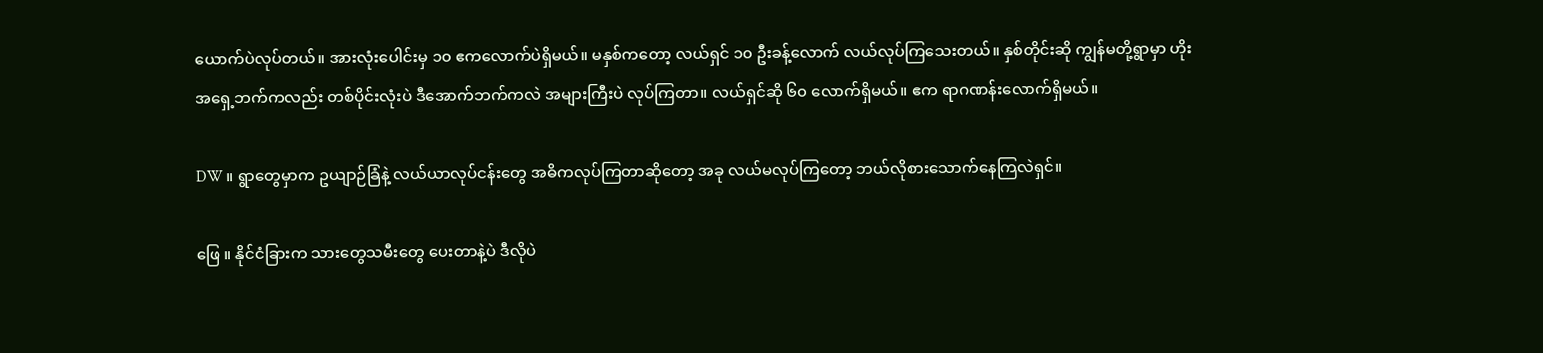ယောက်ပဲလုပ်တယ်။ အားလုံးပေါင်းမှ ၁၀ ဧကလောက်ပဲရှိမယ်။ မနှစ်ကတော့ လယ်ရှင် ၁၀ ဦးခန့်လောက် လယ်လုပ်ကြသေးတယ်။ နှစ်တိုင်းဆို ကျွန်မတို့ရွာမှာ ဟိုးအရှေ့ဘက်ကလည်း တစ်ပိုင်းလုံးပဲ ဒီအောက်ဘက်ကလဲ အများကြီးပဲ လုပ်ကြတာ။ လယ်ရှင်ဆို ၆၀ လောက်ရှိမယ်။ ဧက ရာဂဏန်းလောက်ရှိမယ်။

DW ။ ရွာတွေမှာက ဥယျာဉ်ခြံနဲ့ လယ်ယာလုပ်ငန်းတွေ အဓိကလုပ်ကြတာဆိုတော့ အခု လယ်မလုပ်ကြတော့ ဘယ်လိုစားသောက်နေကြလဲရှင်။

ဖြေ ။ နိုင်ငံခြားက သားတွေသမီးတွေ ပေးတာနဲ့ပဲ ဒီလိုပဲ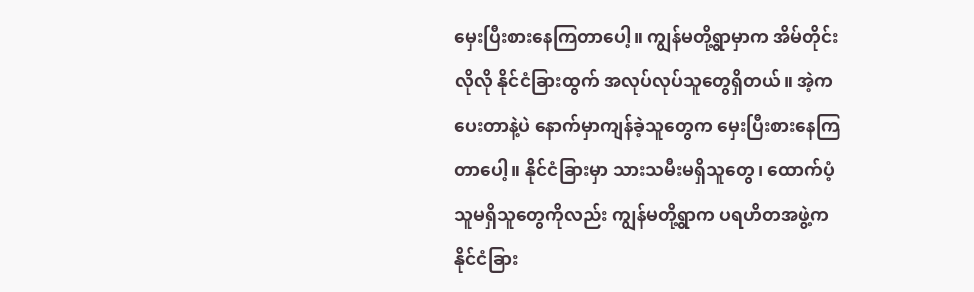မှေးပြီးစားနေကြတာပေါ့။ ကျွန်မတို့ရွာမှာက အိမ်တိုင်းလိုလို နိုင်ငံခြားထွက် အလုပ်လုပ်သူတွေရှိတယ်။ အဲ့ကပေးတာနဲ့ပဲ နောက်မှာကျန်ခဲ့သူတွေက မှေးပြီးစားနေကြတာပေါ့။ နိုင်ငံခြားမှာ သားသမီးမရှိသူတွေ၊ ထောက်ပံ့သူမရှိသူတွေကိုလည်း ကျွန်မတို့ရွာက ပရဟိတအဖွဲ့က နိုင်ငံခြား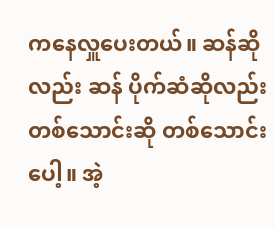ကနေလှူပေးတယ်။ ဆန်ဆိုလည်း ဆန် ပိုက်ဆံဆိုလည်း တစ်သောင်းဆို တစ်သောင်းပေါ့။ အဲ့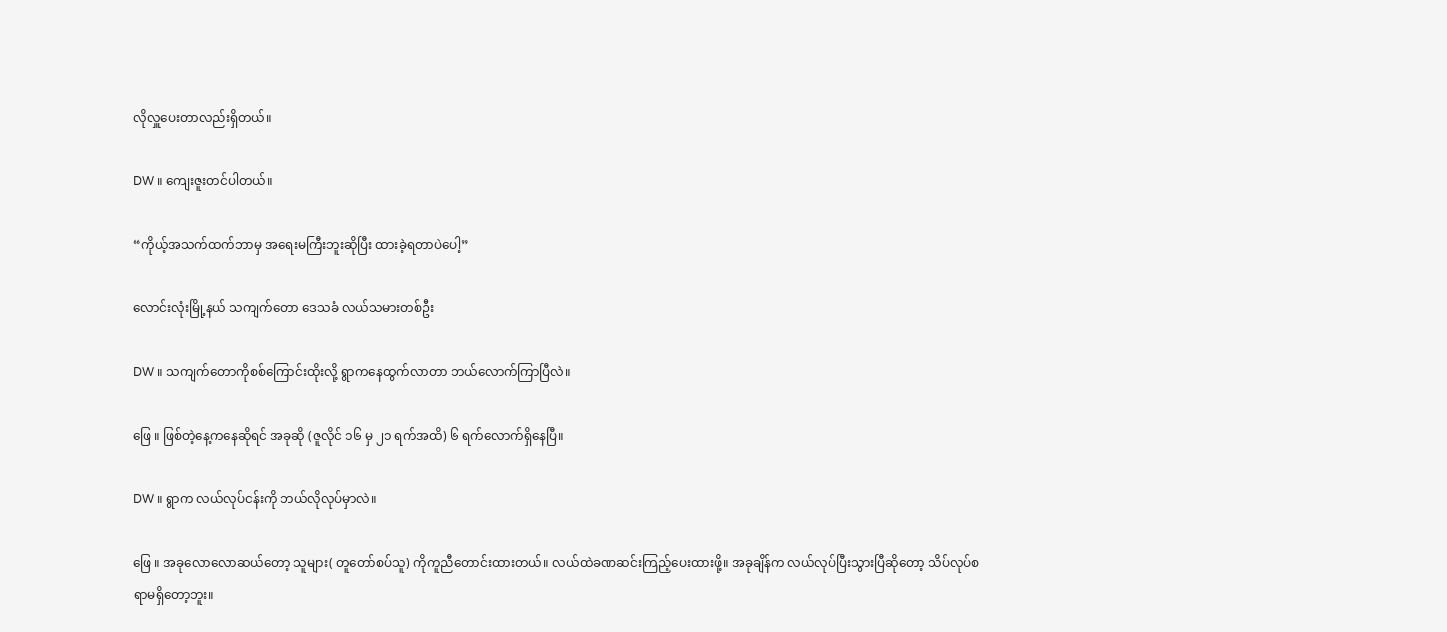လိုလှူပေးတာလည်းရှိတယ်။

DW ။ ကျေးဇူးတင်ပါတယ်။

“ကိုယ့်အသက်ထက်ဘာမှ အရေးမကြီးဘူးဆိုပြီး ထားခဲ့ရတာပဲပေါ့”

လောင်းလုံးမြို့နယ် သကျက်တော ဒေသခံ လယ်သမားတစ်ဦး

DW ။ သကျက်တောကိုစစ်ကြောင်းထိုးလို့ ရွာကနေထွက်လာတာ ဘယ်လောက်ကြာပြီလဲ။

ဖြေ ။ ဖြစ်တဲ့နေ့ကနေဆိုရင် အခုဆို (ဇူလိုင် ၁၆ မှ ၂၁ ရက်အထိ) ၆ ရက်လောက်ရှိနေပြီ။

DW ။ ရွာက လယ်လုပ်ငန်းကို ဘယ်လိုလုပ်မှာလဲ။

ဖြေ ။ အခုလောလောဆယ်တော့ သူများ( တူတော်စပ်သူ) ကိုကူညီတောင်းထားတယ်။ လယ်ထဲခဏဆင်းကြည့်ပေးထားဖို့။ အခုချိန်က လယ်လုပ်ပြီးသွားပြီဆိုတော့ သိပ်လုပ်စရာမရှိတော့ဘူး။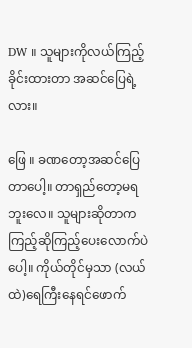DW ။ သူများကိုလယ်ကြည့်ခိုင်းထားတာ အဆင်ပြေရဲ့လား။

ဖြေ ။ ခဏတော့အဆင်ပြေတာပေါ့။ တာရှည်တော့မရဘူးလေ။ သူများဆိုတာက ကြည့်ဆိုကြည့်ပေးလောက်ပဲပေါ့။ ကိုယ်တိုင်မှသာ (လယ်ထဲ)ရေကြီးနေရင်ဖောက်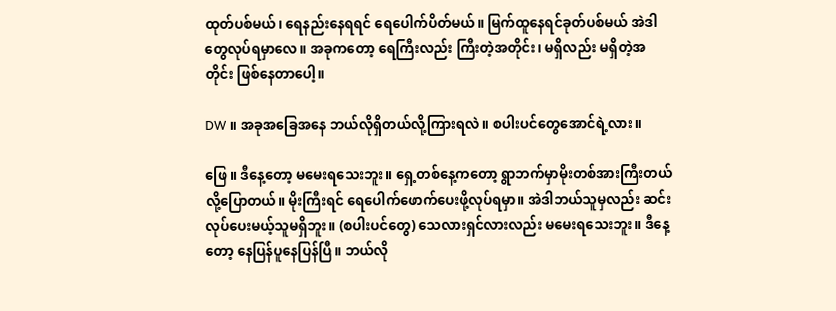ထုတ်ပစ်မယ်၊ ရေနည်းနေရရင် ရေပေါက်ပိတ်မယ်။ မြက်ထူနေရင်ခုတ်ပစ်မယ် အဲဒါတွေလုပ်ရမှာလေ။ အခုကတော့ ရေကြီးလည်း ကြီးတဲ့အတိုင်း၊ မရှိလည်း မရှိတဲ့အတိုင်း ဖြစ်နေတာပေါ့။

DW ။ အခုအခြေအနေ ဘယ်လိုရှိတယ်လို့ကြားရလဲ။ စပါးပင်တွေအောင်ရဲ့လား။

ဖြေ ။ ဒီနေ့တော့ မမေးရသေးဘူး။ ရှေ့တစ်နေ့ကတော့ ရွာဘက်မှာမိုးတစ်အားကြီးတယ်လို့ပြောတယ်။ မိုးကြီးရင် ရေပေါက်ဖောက်ပေးဖို့လုပ်ရမှာ။ အဲဒါဘယ်သူမှလည်း ဆင်းလုပ်ပေးမယ့်သူမရှိဘူး။ (စပါးပင်တွေ) သေလားရှင်လားလည်း မမေးရသေးဘူး။ ဒီနေ့တော့ နေပြန်ပူနေပြန်ပြီ။ ဘယ်လို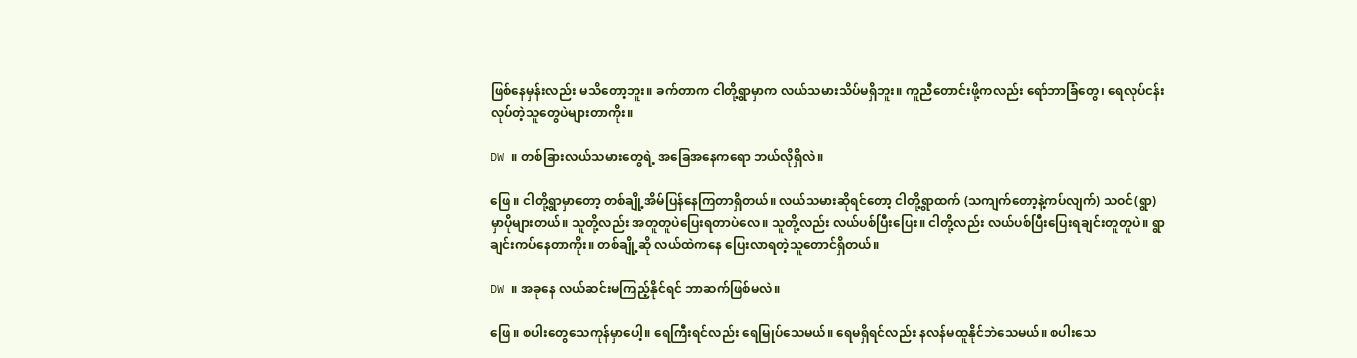ဖြစ်နေမှန်းလည်း မသိတော့ဘူး။ ခက်တာက ငါတို့ရွာမှာက လယ်သမားသိပ်မရှိဘူး။ ကူညီတောင်းဖို့ကလည်း ရော်ဘာခြံတွေ၊ ရေလုပ်ငန်း လုပ်တဲ့သူတွေပဲများတာကိုး။

DW ။ တစ်ခြားလယ်သမားတွေ‌ရဲ့ အခြေအနေကရော ဘယ်လိုရှိလဲ။

ဖြေ ။ ငါတို့ရွာမှာတော့ တစ်ချို့အိမ်ပြန်နေကြတာရှိတယ်။ လယ်သမားဆိုရင်တော့ ငါတို့ရွာထက် (သကျက်တော့နဲ့ကပ်လျက်) သဝင်(ရွာ) မှာပိုများတယ်။ သူတို့လည်း အတူတူပဲပြေးရတာပဲလေ။ သူတို့လည်း လယ်ပစ်ပြီးပြေး။ ငါတို့လည်း လယ်ပစ်ပြီးပြေးရချင်းတူတူပဲ။ ရွာချင်းကပ်နေတာကိုး။ တစ်ချို့ဆို လယ်ထဲကနေ ပြေးလာရတဲ့သူတောင်ရှိတယ်။

DW ။ အခုနေ လယ်ဆင်းမကြည့်နိုင်ရင် ဘာဆက်ဖြစ်မလဲ။

ဖြေ ။ စပါးတွေသေကုန်မှာပေါ့။ ရေကြီးရင်လည်း ရေမြုပ်သေမယ်။ ရေမရှိရင်လည်း နလန်မထူနိုင်ဘဲသေမယ်။ စပါးသေ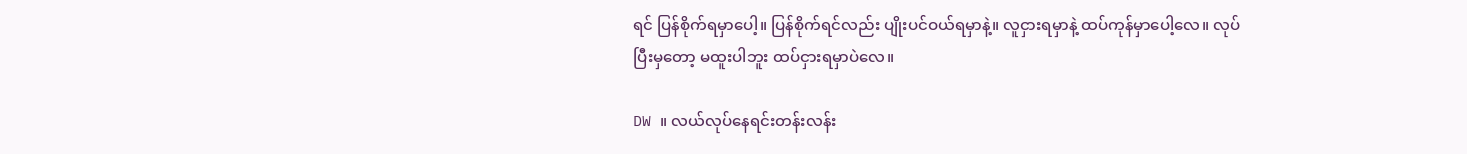ရင် ပြန်စိုက်ရမှာပေါ့။ ပြန်စိုက်ရင်လည်း ပျိုးပင်ဝယ်ရမှာနဲ့။ လူငှားရမှာနဲ့ ထပ်ကုန်မှာပေါ့လေ။ လုပ်ပြီးမှတော့ မထူးပါဘူး ထပ်ငှားရမှာပဲလေ။

DW ။ လယ်လုပ်နေရင်းတန်းလန်း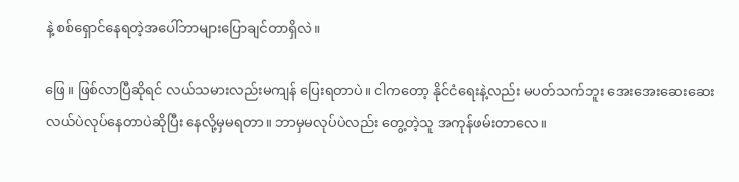နဲ့ စစ်ရှောင်နေရတဲ့အပေါ်ဘာများပြောချင်တာရှိလဲ။

ဖြေ ။ ဖြစ်လာပြီဆိုရင် လယ်သမားလည်းမကျန် ပြေးရတာပဲ။ ငါကတော့ နိုင်ငံရေးနဲ့လည်း မပတ်သက်ဘူး အေးအေးဆေးဆေး လယ်ပဲလုပ်နေတာပဲဆိုပြီး နေလို့မှမရတာ။ ဘာမှမလုပ်ပဲလည်း တွေ့တဲ့သူ အကုန်ဖမ်းတာလေ။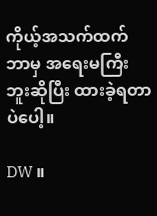ကိုယ့်အသက်ထက်ဘာမှ အရေးမကြီးဘူးဆိုပြီး ထားခဲ့ရတာပဲပေါ့။

DW ။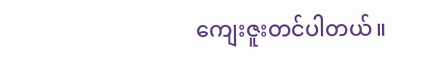ကျေးဇူးတင်ပါတယ်။